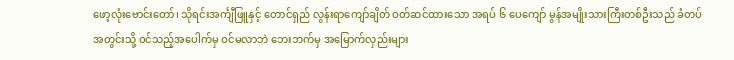ဖော့လုံးဗောင်းတော်၊ သိုရင်းအင်္ကျီဖြူနှင့် တောင်ရှည် လွန်းရာကျော်ချိတ် ဝတ်ဆင်ထားသော အရပ် ၆ ပေကျော် မွန်အမျိုးသားကြီးတစ်ဦးသည် ခံတပ်အတွင်းသို့ ဝင်သည့်အပေါက်မှ ဝင်မလာဘဲ ဘေးဘက်မှ အမြောက်လှည်းများ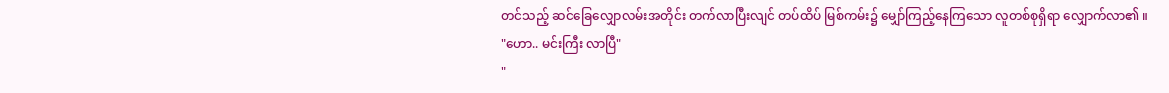တင်သည့် ဆင်ခြေလျှောလမ်းအတိုင်း တက်လာပြီးလျင် တပ်ထိပ် မြစ်ကမ်း၌ မျှော်ကြည့်နေကြသော လူတစ်စုရှိရာ လျှောက်လာ၏ ။
"ဟော.. မင်းကြီး လာပြီ"
"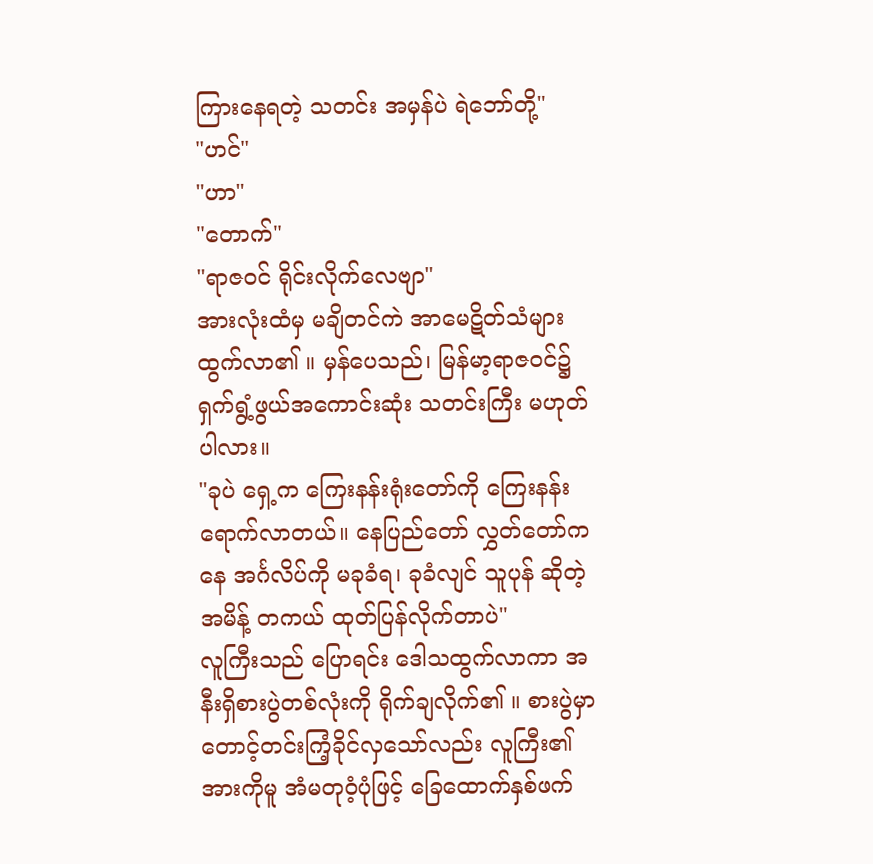ကြားနေရတဲ့ သတင်း အမှန်ပဲ ရဲဘော်တို့"
"ဟင်"
"ဟာ"
"တောက်"
"ရာဇဝင် ရိုင်းလိုက်လေဗျာ"
အားလုံးထံမှ မချိတင်ကဲ အာမေဋိတ်သံများ ထွက်လာ၏ ။ မှန်ပေသည်၊ မြန်မာ့ရာဇဝင်၌ ရှက်ရွံ့ဖွယ်အကောင်းဆုံး သတင်းကြီး မဟုတ်ပါလား။
"ခုပဲ ရှေ့က ကြေးနန်းရုံးတော်ကို ကြေးနန်းရောက်လာတယ်။ နေပြည်တော် လွှတ်တော်ကနေ အင်္ဂလိပ်ကို မခုခံရ၊ ခုခံလျင် သူပုန် ဆိုတဲ့ အမိန့် တကယ် ထုတ်ပြန်လိုက်တာပဲ"
လူကြီးသည် ပြောရင်း ဒေါသထွက်လာကာ အနီးရှိစားပွဲတစ်လုံးကို ရိုက်ချလိုက်၏ ။ စားပွဲမှာ တောင့်တင်းကြံ့ခိုင်လှသော်လည်း လူကြီး၏ အားကိုမူ အံမတုဝံ့ပုံဖြင့် ခြေထောက်နှစ်ဖက်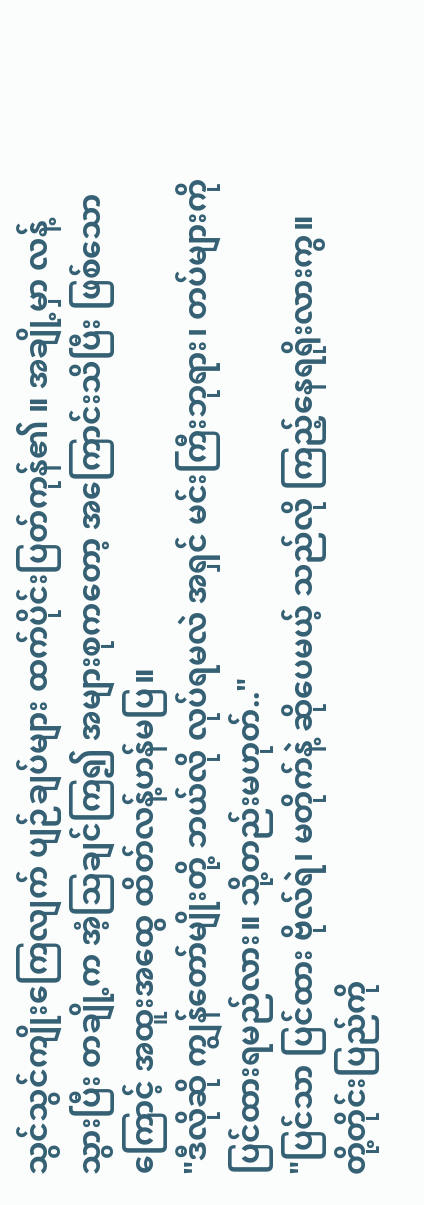သွင်သွင်ကျိုးကြေလျက် ပျဉ်ချပ်များ ထက်ပိုင်းပြတ်ကုန်၏ ။ အချို့မှာ လန့်သွားပြီး တချို့က အံ့သြချင်ကြ၍ အများစုကတော့ အကြောင်းသိပြီး ဖြစ်သောကြောင့် အထူးအထွေ ထိတ်လန့်ဟန်မပြ။
"ဒီလိုဆို ကျွန်တော်မျိုးတို့ ဘယ်လို လုပ်ရမလဲ အရှင် မင်းကြီးဘုရား၊ တပ်များကို ပြင်ထားရမည်လား။ သို့တည်းမဟုတ်.."
"ပြင်သာ ပြင်ထား ဗိုလ်ရဲ၊ မတိုက်နဲ့ ဆိုပေမယ့် သည်လို ကြည့်နေရရိုးလားကွ။ တို့တိုင်းပြည်ကို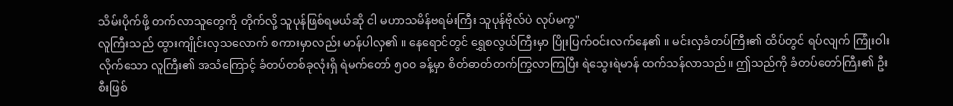သိမ်းပိုက်ဖို့ တက်လာသူတွေကို တိုက်လို့ သူပုန်ဖြစ်ရမယ်ဆို ငါ မဟာသမိန်ဗရမ်းကြီး သူပုန်ဗိုလ်ပဲ လုပ်မကွ"
လူကြီးသည် ထွားကျိုင်းလှသလောက် စကားမှာလည်း မာန်ပါလှ၏ ။ နေရောင်တွင် ရွှေစလွယ်ကြီးမှာ ပြိုးပြက်ဝင်းလက်နေ၏ ။ မင်းလှခံတပ်ကြီး၏ ထိပ်တွင် ရပ်လျက် ကြုံးဝါးလိုက်သော လူကြီး၏ အသံကြောင့် ခံတပ်တစ်ခုလုံးရှိ ရဲမက်တော် ၅၀၀ ခန့်မှာ စိတ်ဓာတ်တက်ကြွလာကြပြီး ရဲသွေးရဲမာန် ထက်သန်လာသည်။ ဤသည်ကို ခံတပ်တော်ကြီး၏ ဦးစီးဖြစ်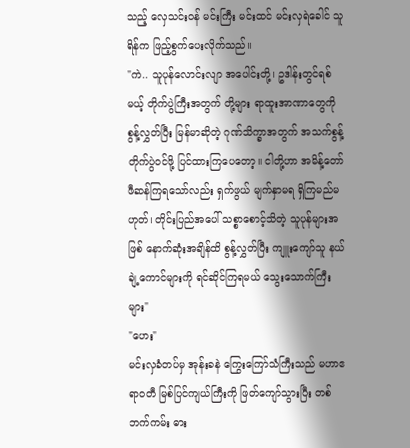သည့် လှေသင်းဝန် မင်းကြီး မင်းထင် မင်းလှရဲခေါင် သူရိန်က ဖြည့်စွက်ပေးလိုက်သည်။
"ကဲ.. သူပုန်လောင်းလျာ အပေါင်းတို့၊ ဥဒါန်းတွင်ရစ်မယ့် တိုက်ပွဲကြီးအတွက် တို့များ ရာထူးအာဏာတွေကို စွန့်လွှတ်ပြီး မြန်မာဆိုတဲ့ ဂုဏ်သိက္ခာအတွက် အသက်စွန့် တိုက်ပွဲဝင်ဖို့ ပြင်ထားကြပေတော့။ ငါတို့ဟာ အမိန့်တော် ဖီဆန်ကြရသော်လည်း ရှက်ဖွယ် မျက်နှာမရ ရှိကြမည်မဟုတ်၊ တိုင်းပြည်အပေါ် သစ္စာစောင့်သိတဲ့ သူပုန်များအဖြစ် နောက်ဆုံးအချိန်ထိ စွန့်လွှတ်ပြီး ကျူးကျော်သူ နယ်ချဲ့ကောင်များကို ရင်ဆိုင်ကြရမယ် သွေးသောက်ကြီးများ"
"ဟေး"
မင်းလှခံတပ်မှ အုန်းခနဲ ကြွေးကြော်သံကြီးသည် မဟာဧရာဝတီ မြစ်ပြင်ကျယ်ကြီးကို ဖြတ်ကျော်သွားပြီး တစ်ဘက်ကမ်း ဓား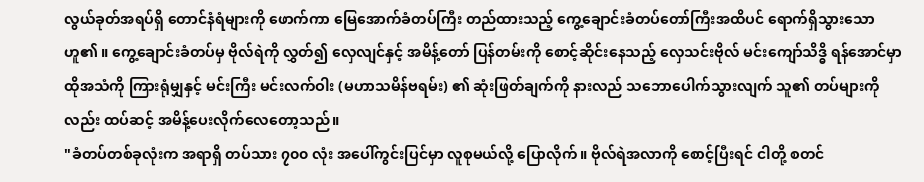လွယ်ခုတ်အရပ်ရှိ တောင်နံရံများကို ဖောက်ကာ မြေအောက်ခံတပ်ကြီး တည်ထားသည့် ကွေ့ချောင်းခံတပ်တော်ကြီးအထိပင် ရောက်ရှိသွားသော ဟူ၏ ။ ကွေ့ချောင်းခံတပ်မှ ဗိုလ်ရဲကို လွှတ်၍ လှေလျင်နှင့် အမိန့်တော် ပြန်တမ်းကို စောင့်ဆိုင်းနေသည့် လှေသင်းဗိုလ် မင်းကျော်သိဒ္ဓိ ရန်အောင်မှာ ထိုအသံကို ကြားရုံမျှနှင့် မင်းကြီး မင်းလက်ဝါး (မဟာသမိန်ဗရမ်း) ၏ ဆုံးဖြတ်ချက်ကို နားလည် သဘောပေါက်သွားလျက် သူ၏ တပ်များကိုလည်း ထပ်ဆင့် အမိန့်ပေးလိုက်လေတော့သည်။
"ခံတပ်တစ်ခုလုံးက အရာရှိ တပ်သား ၇၀၀ လုံး အပေါ်ကွင်းပြင်မှာ လူစုမယ်လို့ ပြောလိုက်။ ဗိုလ်ရဲအလာကို စောင့်ပြီးရင် ငါတို့ စတင်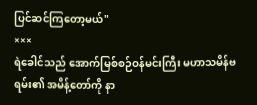ပြင်ဆင်ကြတော့မယ်"
×××
ရဲခေါင်သည် အောက်မြစ်စဉ်ဝန်မင်းကြီး မဟာသမိန်ဗရမ်း၏ အမိန့်တော်ကို နာ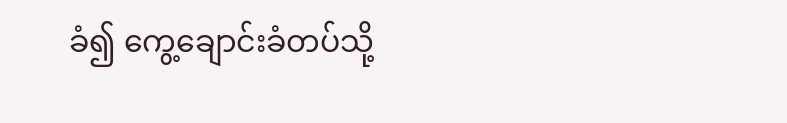ခံ၍ ကွေ့ချောင်းခံတပ်သို့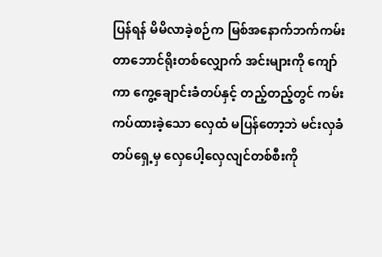ပြန်ရန် မိမိလာခဲ့စဉ်က မြစ်အနောက်ဘက်ကမ်း တာဘောင်ရိုးတစ်လျှောက် အင်းများကို ကျော်ကာ ကွေ့ချောင်းခံတပ်နှင့် တည့်တည့်တွင် ကမ်းကပ်ထားခဲ့သော လှေထံ မပြန်တော့ဘဲ မင်းလှခံတပ်ရှေ့မှ လှေပေါ့လှေလျင်တစ်စီးကို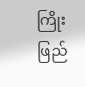ကြိုးဖြည်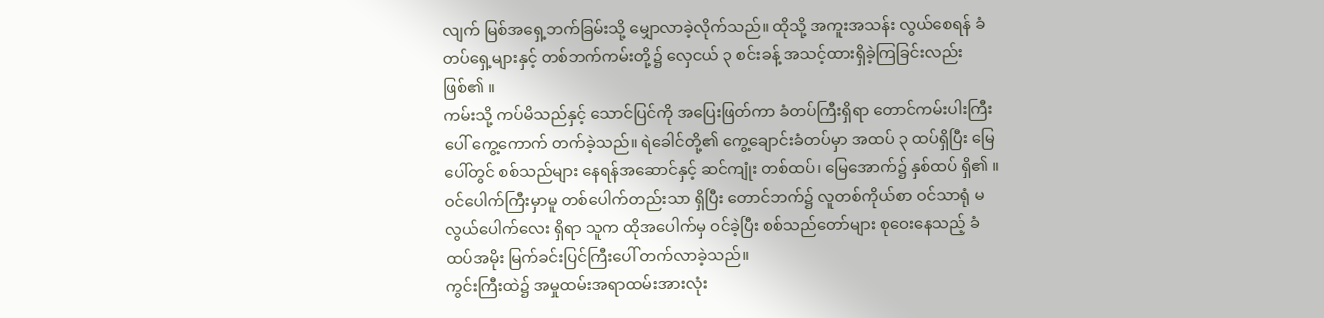လျက် မြစ်အရှေ့ဘက်ခြမ်းသို့ မျှောလာခဲ့လိုက်သည်။ ထိုသို့ အကူးအသန်း လွယ်စေရန် ခံတပ်ရှေ့များနှင့် တစ်ဘက်ကမ်းတို့၌ လှေငယ် ၃ စင်းခန့် အသင့်ထားရှိခဲ့ကြခြင်းလည်း ဖြစ်၏ ။
ကမ်းသို့ ကပ်မိသည်နှင့် သောင်ပြင်ကို အပြေးဖြတ်ကာ ခံတပ်ကြီးရှိရာ တောင်ကမ်းပါးကြီးပေါ် ကွေ့ကောက် တက်ခဲ့သည်။ ရဲခေါင်တို့၏ ကွေ့ချောင်းခံတပ်မှာ အထပ် ၃ ထပ်ရှိပြီး မြေပေါ်တွင် စစ်သည်များ နေရန်အဆောင်နှင့် ဆင်ကျုံး တစ်ထပ်၊ မြေအောက်၌ နှစ်ထပ် ရှိ၏ ။ ဝင်ပေါက်ကြီးမှာမူ တစ်ပေါက်တည်းသာ ရှိပြီး တောင်ဘက်၌ လူတစ်ကိုယ်စာ ဝင်သာရုံ မလွယ်ပေါက်လေး ရှိရာ သူက ထိုအပေါက်မှ ဝင်ခဲ့ပြီး စစ်သည်တော်များ စုဝေးနေသည့် ခံထပ်အမိုး မြက်ခင်းပြင်ကြီးပေါ် တက်လာခဲ့သည်။
ကွင်းကြီးထဲ၌ အမှုထမ်းအရာထမ်းအားလုံး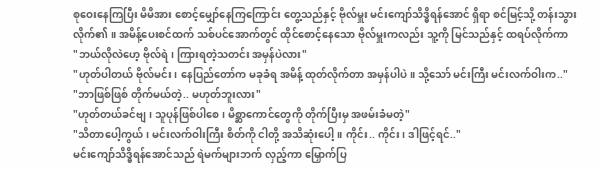စုဝေးနေကြပြီး မိမိအား စောင့်မျှော်နေကြကြောင်း တွေ့သည်နှင့် ဗိုလ်မှူး မင်းကျော်သိဒ္ဓိရန်အောင် ရှိရာ စင်မြင့်သို့ တန်းသွားလိုက်၏ ။ အမိန့်ပေးစင်ထက် သစ်ပင်အောက်တွင် ထိုင်စောင့်နေသော ဗိုလ်မှူးကလည်း သူ့ကို မြင်သည်နှင့် ထရပ်လိုက်ကာ
"ဘယ်လိုလဲဟေ့ ဗိုလ်ရဲ၊ ကြားရတဲ့သတင်း အမှန်ပဲလား"
"ဟုတ်ပါတယ် ဗိုလ်မင်း၊ နေပြည်တော်က မခုခံရ အမိန့် ထုတ်လိုက်တာ အမှန်ပါပဲ။ သို့သော် မင်းကြီး မင်းလက်ဝါးက.."
"ဘာဖြစ်ဖြစ် တိုက်မယ်တဲ့.. မဟုတ်ဘူးလား"
"ဟုတ်တယ်ခင်ဗျ၊ သူပုန်ဖြစ်ပါစေ၊ မိစ္ဆာကောင်တွေကို တိုက်ပြီးမှ အဖမ်းခံမတဲ့"
"သိတာပေါ့ကွယ်၊ မင်းလက်ဝါးကြီး စိတ်ကို ငါတို့ အသိဆုံးပေါ့။ ကိုင်း.. ကိုင်း၊ ဒါဖြင့်ရင်.."
မင်းကျော်သိဒ္ဓိရန်အောင်သည် ရဲမက်များဘက် လှည့်ကာ မြှောက်ပြ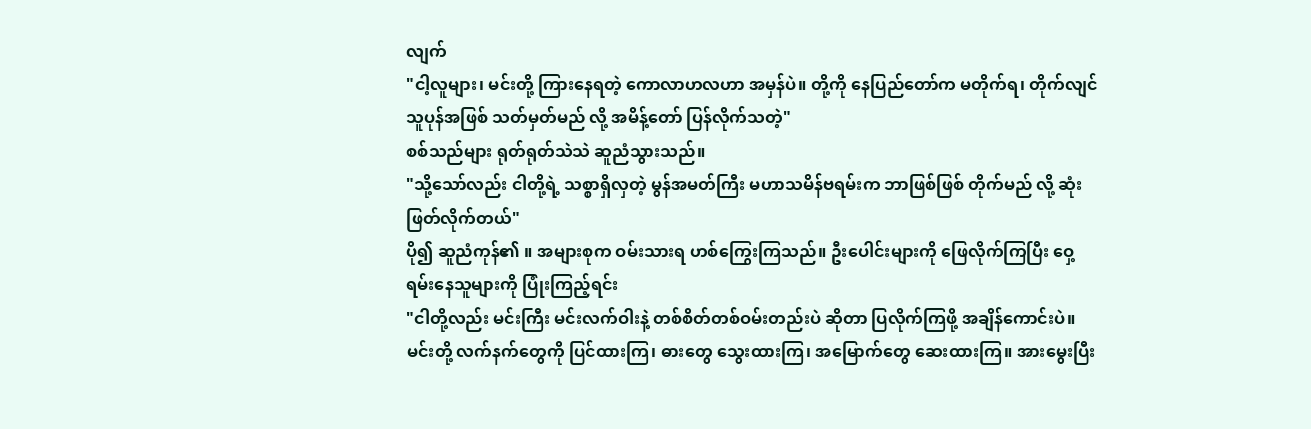လျက်
"ငါ့လူများ၊ မင်းတို့ ကြားနေရတဲ့ ကောလာဟလဟာ အမှန်ပဲ။ တို့ကို နေပြည်တော်က မတိုက်ရ၊ တိုက်လျင် သူပုန်အဖြစ် သတ်မှတ်မည် လို့ အမိန့်တော် ပြန်လိုက်သတဲ့"
စစ်သည်များ ရုတ်ရုတ်သဲသဲ ဆူညံသွားသည်။
"သို့သော်လည်း ငါတို့ရဲ့ သစ္စာရှိလှတဲ့ မွန်အမတ်ကြီး မဟာသမိန်ဗရမ်းက ဘာဖြစ်ဖြစ် တိုက်မည် လို့ ဆုံးဖြတ်လိုက်တယ်"
ပို၍ ဆူညံကုန်၏ ။ အများစုက ဝမ်းသားရ ဟစ်ကြွေးကြသည်။ ဦးပေါင်းများကို ဖြေလိုက်ကြပြီး ဝှေ့ရမ်းနေသူများကို ပြုံးကြည့်ရင်း
"ငါတို့လည်း မင်းကြီး မင်းလက်ဝါးနဲ့ တစ်စိတ်တစ်ဝမ်းတည်းပဲ ဆိုတာ ပြလိုက်ကြဖို့ အချိန်ကောင်းပဲ။ မင်းတို့ လက်နက်တွေကို ပြင်ထားကြ၊ ဓားတွေ သွေးထားကြ၊ အမြောက်တွေ ဆေးထားကြ။ အားမွေးပြီး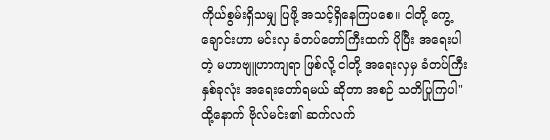ကိုယ်စွမ်းရှိသမျှ ပြဖို့ အသင့်ရှိနေကြပစေ။ ငါတို့ ကွေ့ချောင်းဟာ မင်းလှ ခံတပ်တော်ကြီးထက် ပိုပြီး အရေးပါတဲ့ မဟာဗျူဟာကျရာ ဖြစ်လို့ ငါတို့ အရေးလှမှ ခံတပ်ကြီး နှစ်ခုလုံး အရေးတော်ရမယ် ဆိုတာ အစဉ် သတိပြုကြပါ"
ထို့နောက် ဗိုလ်မင်း၏ ဆက်လက်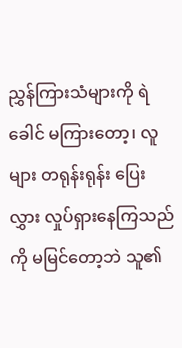ညွှန်ကြားသံများကို ရဲခေါင် မကြားတော့၊ လူများ တရုန်းရုန်း ပြေးလွှား လှုပ်ရှားနေကြသည်ကို မမြင်တော့ဘဲ သူ၏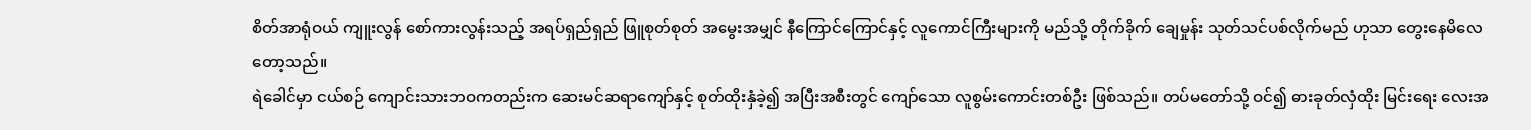စိတ်အာရုံဝယ် ကျူးလွန် စော်ကားလွန်းသည့် အရပ်ရှည်ရှည် ဖြူစုတ်စုတ် အမွေးအမျှင် နီကြောင်ကြောင်နှင့် လူကောင်ကြီးများကို မည်သို့ တိုက်ခိုက် ချေမှုန်း သုတ်သင်ပစ်လိုက်မည် ဟုသာ တွေးနေမိလေတော့သည်။
ရဲခေါင်မှာ ငယ်စဉ် ကျောင်းသားဘဝကတည်းက ဆေးမင်ဆရာကျော်နှင့် စုတ်ထိုးနှံခဲ့၍ အပြီးအစီးတွင် ကျော်သော လူစွမ်းကောင်းတစ်ဦး ဖြစ်သည်။ တပ်မတော်သို့ ဝင်၍ ဓားခုတ်လှံထိုး မြင်းရေး လေးအ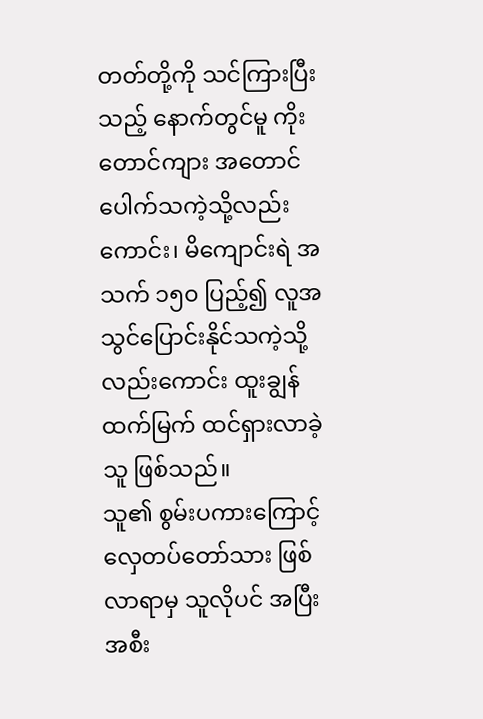တတ်တို့ကို သင်ကြားပြီးသည့် နောက်တွင်မူ ကိုးတောင်ကျား အတောင်ပေါက်သကဲ့သို့လည်းကောင်း၊ မိကျောင်းရဲ အသက် ၁၅၀ ပြည့်၍ လူအသွင်ပြောင်းနိုင်သကဲ့သို့လည်းကောင်း ထူးချွန်ထက်မြက် ထင်ရှားလာခဲ့သူ ဖြစ်သည်။
သူ၏ စွမ်းပကားကြောင့် လှေတပ်တော်သား ဖြစ်လာရာမှ သူလိုပင် အပြီးအစီး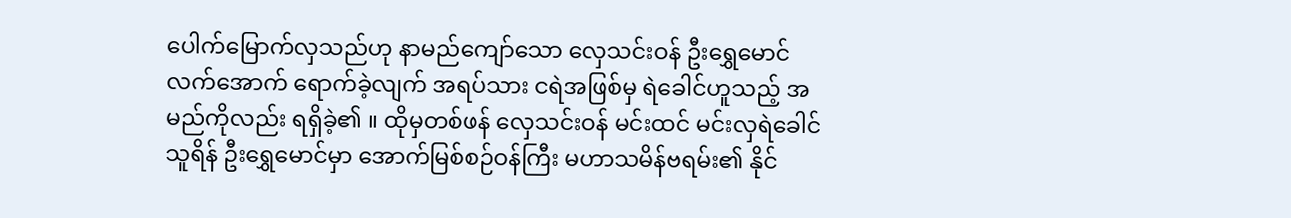ပေါက်မြောက်လှသည်ဟု နာမည်ကျော်သော လှေသင်းဝန် ဦးရွှေမောင်လက်အောက် ရောက်ခဲ့လျက် အရပ်သား ငရဲအဖြစ်မှ ရဲခေါင်ဟူသည့် အမည်ကိုလည်း ရရှိခဲ့၏ ။ ထိုမှတစ်ဖန် လှေသင်းဝန် မင်းထင် မင်းလှရဲခေါင်သူရိန် ဦးရွှေမောင်မှာ အောက်မြစ်စဉ်ဝန်ကြီး မဟာသမိန်ဗရမ်း၏ နိုင်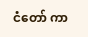ငံတော် ကာ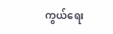ကွယ်ရေး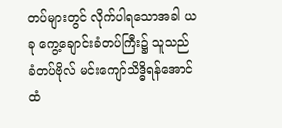တပ်များတွင် လိုက်ပါရသောအခါ ယခု ကွေ့ချောင်းခံတပ်ကြီး၌ သူသည် ခံတပ်ဗိုလ် မင်းကျော်သိဒ္ဓိရန်အောင်ထံ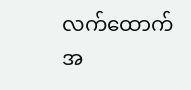လက်ထောက်အ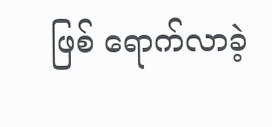ဖြစ် ရောက်လာခဲ့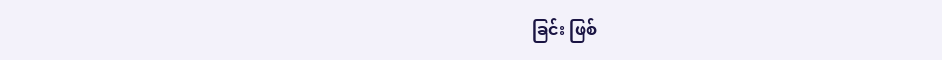ခြင်း ဖြစ်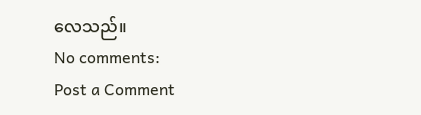လေသည်။
No comments:
Post a Comment